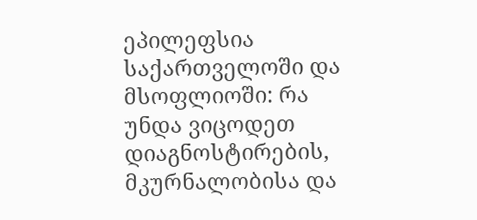ეპილეფსია საქართველოში და მსოფლიოში: რა უნდა ვიცოდეთ დიაგნოსტირების, მკურნალობისა და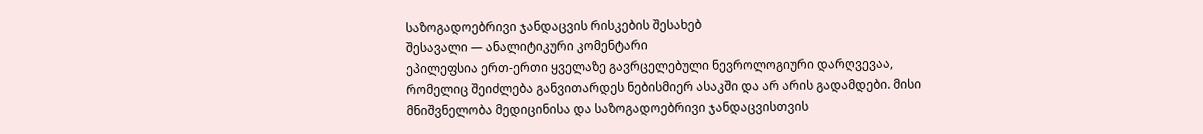საზოგადოებრივი ჯანდაცვის რისკების შესახებ
შესავალი — ანალიტიკური კომენტარი
ეპილეფსია ერთ-ერთი ყველაზე გავრცელებული ნევროლოგიური დარღვევაა, რომელიც შეიძლება განვითარდეს ნებისმიერ ასაკში და არ არის გადამდები. მისი მნიშვნელობა მედიცინისა და საზოგადოებრივი ჯანდაცვისთვის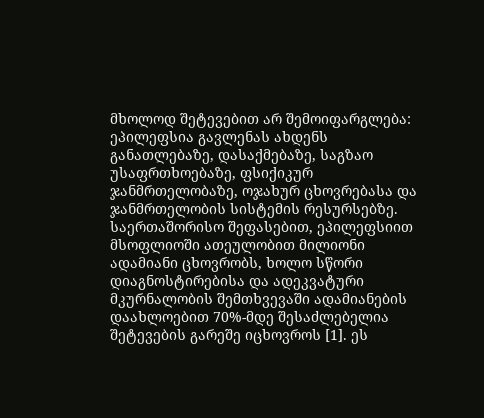მხოლოდ შეტევებით არ შემოიფარგლება: ეპილეფსია გავლენას ახდენს განათლებაზე, დასაქმებაზე, საგზაო უსაფრთხოებაზე, ფსიქიკურ ჯანმრთელობაზე, ოჯახურ ცხოვრებასა და ჯანმრთელობის სისტემის რესურსებზე.
საერთაშორისო შეფასებით, ეპილეფსიით მსოფლიოში ათეულობით მილიონი ადამიანი ცხოვრობს, ხოლო სწორი დიაგნოსტირებისა და ადეკვატური მკურნალობის შემთხვევაში ადამიანების დაახლოებით 70%-მდე შესაძლებელია შეტევების გარეშე იცხოვროს [1]. ეს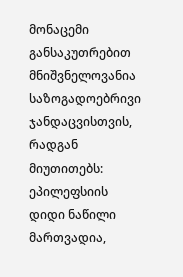მონაცემი განსაკუთრებით მნიშვნელოვანია საზოგადოებრივი ჯანდაცვისთვის, რადგან მიუთითებს: ეპილეფსიის დიდი ნაწილი მართვადია,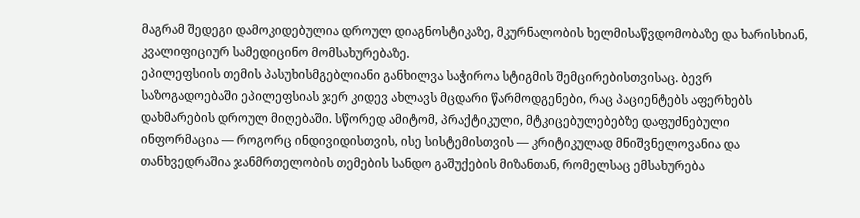მაგრამ შედეგი დამოკიდებულია დროულ დიაგნოსტიკაზე, მკურნალობის ხელმისაწვდომობაზე და ხარისხიან, კვალიფიციურ სამედიცინო მომსახურებაზე.
ეპილეფსიის თემის პასუხისმგებლიანი განხილვა საჭიროა სტიგმის შემცირებისთვისაც. ბევრ საზოგადოებაში ეპილეფსიას ჯერ კიდევ ახლავს მცდარი წარმოდგენები, რაც პაციენტებს აფერხებს დახმარების დროულ მიღებაში. სწორედ ამიტომ, პრაქტიკული, მტკიცებულებებზე დაფუძნებული ინფორმაცია — როგორც ინდივიდისთვის, ისე სისტემისთვის — კრიტიკულად მნიშვნელოვანია და თანხვედრაშია ჯანმრთელობის თემების სანდო გაშუქების მიზანთან, რომელსაც ემსახურება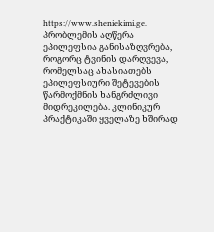https://www.sheniekimi.ge.
პრობლემის აღწერა
ეპილეფსია განისაზღვრება, როგორც ტვინის დარღვევა, რომელსაც ახასიათებს ეპილეფსიური შეტევების წარმოქმნის ხანგრძლივი მიდრეკილება. კლინიკურ პრაქტიკაში ყველაზე ხშირად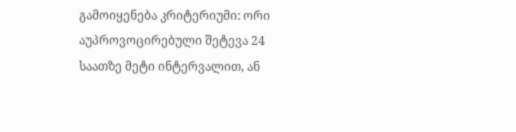გამოიყენება კრიტერიუმი: ორი აუპროვოცირებული შეტევა 24 საათზე მეტი ინტერვალით, ან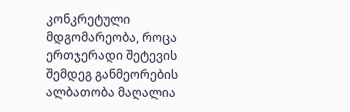კონკრეტული მდგომარეობა, როცა ერთჯერადი შეტევის შემდეგ განმეორების ალბათობა მაღალია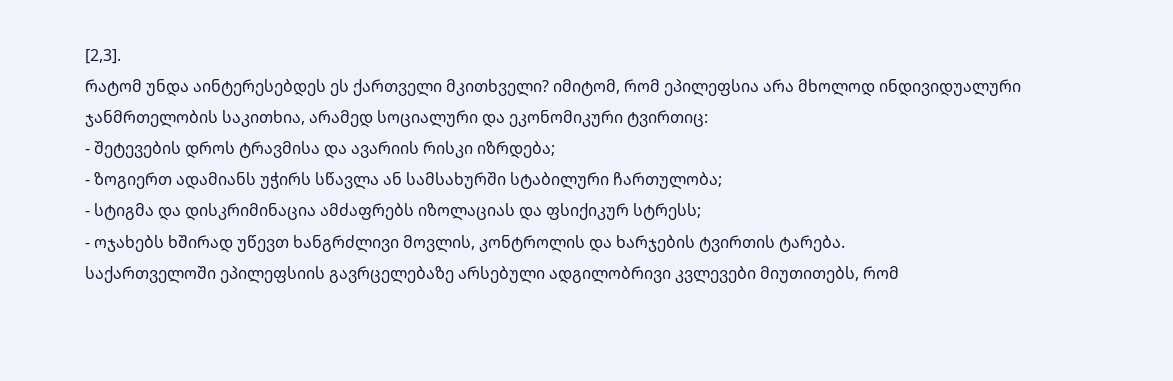[2,3].
რატომ უნდა აინტერესებდეს ეს ქართველი მკითხველი? იმიტომ, რომ ეპილეფსია არა მხოლოდ ინდივიდუალური ჯანმრთელობის საკითხია, არამედ სოციალური და ეკონომიკური ტვირთიც:
- შეტევების დროს ტრავმისა და ავარიის რისკი იზრდება;
- ზოგიერთ ადამიანს უჭირს სწავლა ან სამსახურში სტაბილური ჩართულობა;
- სტიგმა და დისკრიმინაცია ამძაფრებს იზოლაციას და ფსიქიკურ სტრესს;
- ოჯახებს ხშირად უწევთ ხანგრძლივი მოვლის, კონტროლის და ხარჯების ტვირთის ტარება.
საქართველოში ეპილეფსიის გავრცელებაზე არსებული ადგილობრივი კვლევები მიუთითებს, რომ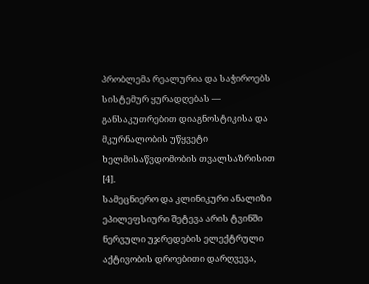პრობლემა რეალურია და საჭიროებს სისტემურ ყურადღებას — განსაკუთრებით დიაგნოსტიკისა და მკურნალობის უწყვეტი ხელმისაწვდომობის თვალსაზრისით [4].
სამეცნიერო და კლინიკური ანალიზი
ეპილეფსიური შეტევა არის ტვინში ნერვული უჯრედების ელექტრული აქტივობის დროებითი დარღვევა,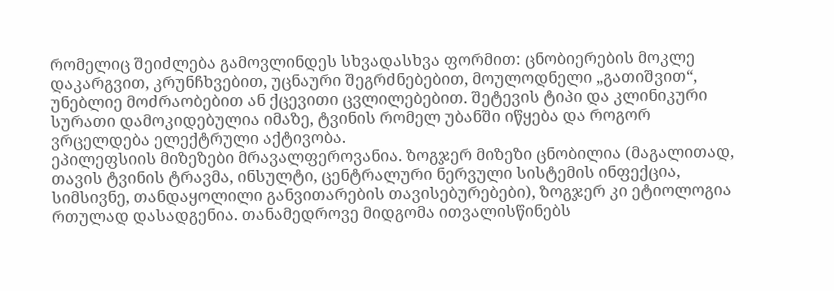რომელიც შეიძლება გამოვლინდეს სხვადასხვა ფორმით: ცნობიერების მოკლე დაკარგვით, კრუნჩხვებით, უცნაური შეგრძნებებით, მოულოდნელი „გათიშვით“, უნებლიე მოძრაობებით ან ქცევითი ცვლილებებით. შეტევის ტიპი და კლინიკური სურათი დამოკიდებულია იმაზე, ტვინის რომელ უბანში იწყება და როგორ ვრცელდება ელექტრული აქტივობა.
ეპილეფსიის მიზეზები მრავალფეროვანია. ზოგჯერ მიზეზი ცნობილია (მაგალითად, თავის ტვინის ტრავმა, ინსულტი, ცენტრალური ნერვული სისტემის ინფექცია, სიმსივნე, თანდაყოლილი განვითარების თავისებურებები), ზოგჯერ კი ეტიოლოგია რთულად დასადგენია. თანამედროვე მიდგომა ითვალისწინებს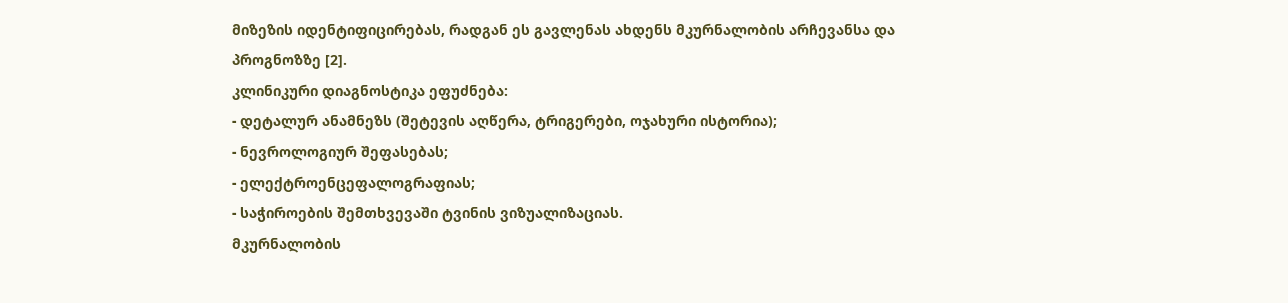მიზეზის იდენტიფიცირებას, რადგან ეს გავლენას ახდენს მკურნალობის არჩევანსა და პროგნოზზე [2].
კლინიკური დიაგნოსტიკა ეფუძნება:
- დეტალურ ანამნეზს (შეტევის აღწერა, ტრიგერები, ოჯახური ისტორია);
- ნევროლოგიურ შეფასებას;
- ელექტროენცეფალოგრაფიას;
- საჭიროების შემთხვევაში ტვინის ვიზუალიზაციას.
მკურნალობის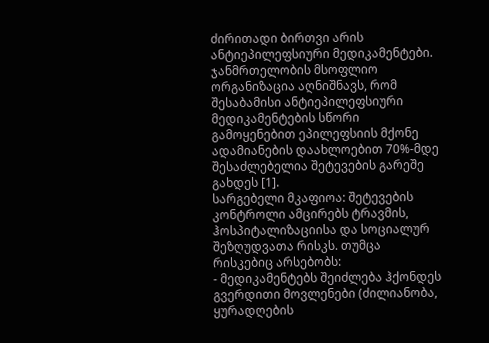ძირითადი ბირთვი არის ანტიეპილეფსიური მედიკამენტები. ჯანმრთელობის მსოფლიო ორგანიზაცია აღნიშნავს, რომ შესაბამისი ანტიეპილეფსიური მედიკამენტების სწორი გამოყენებით ეპილეფსიის მქონე ადამიანების დაახლოებით 70%-მდე შესაძლებელია შეტევების გარეშე გახდეს [1].
სარგებელი მკაფიოა: შეტევების კონტროლი ამცირებს ტრავმის, ჰოსპიტალიზაციისა და სოციალურ შეზღუდვათა რისკს. თუმცა რისკებიც არსებობს:
- მედიკამენტებს შეიძლება ჰქონდეს გვერდითი მოვლენები (ძილიანობა, ყურადღების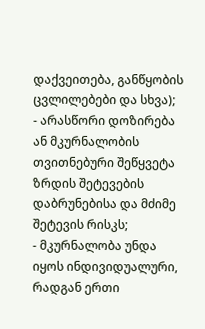დაქვეითება, განწყობის ცვლილებები და სხვა);
- არასწორი დოზირება ან მკურნალობის თვითნებური შეწყვეტა ზრდის შეტევების დაბრუნებისა და მძიმე შეტევის რისკს;
- მკურნალობა უნდა იყოს ინდივიდუალური, რადგან ერთი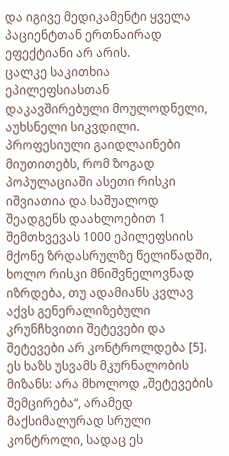და იგივე მედიკამენტი ყველა პაციენტთან ერთნაირად ეფექტიანი არ არის.
ცალკე საკითხია ეპილეფსიასთან დაკავშირებული მოულოდნელი, აუხსნელი სიკვდილი. პროფესიული გაიდლაინები მიუთითებს, რომ ზოგად პოპულაციაში ასეთი რისკი იშვიათია და საშუალოდ შეადგენს დაახლოებით 1 შემთხვევას 1000 ეპილეფსიის მქონე ზრდასრულზე წელიწადში, ხოლო რისკი მნიშვნელოვნად იზრდება, თუ ადამიანს კვლავ აქვს გენერალიზებული კრუნჩხვითი შეტევები და შეტევები არ კონტროლდება [5]. ეს ხაზს უსვამს მკურნალობის მიზანს: არა მხოლოდ „შეტევების შემცირება“, არამედ მაქსიმალურად სრული კონტროლი, სადაც ეს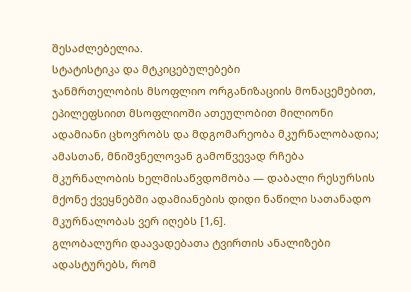შესაძლებელია.
სტატისტიკა და მტკიცებულებები
ჯანმრთელობის მსოფლიო ორგანიზაციის მონაცემებით, ეპილეფსიით მსოფლიოში ათეულობით მილიონი ადამიანი ცხოვრობს და მდგომარეობა მკურნალობადია; ამასთან, მნიშვნელოვან გამოწვევად რჩება მკურნალობის ხელმისაწვდომობა — დაბალი რესურსის მქონე ქვეყნებში ადამიანების დიდი ნაწილი სათანადო მკურნალობას ვერ იღებს [1,6].
გლობალური დაავადებათა ტვირთის ანალიზები ადასტურებს, რომ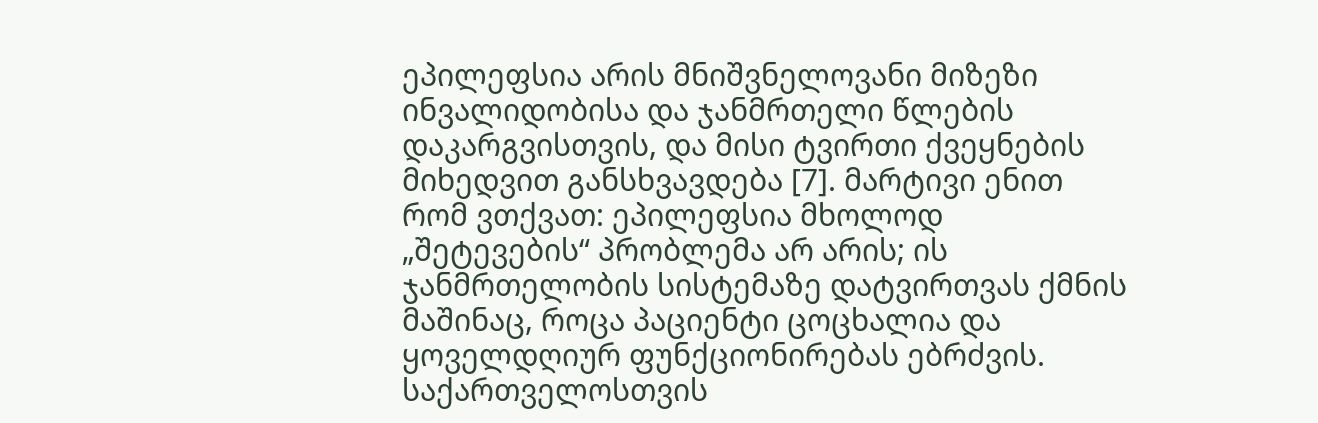ეპილეფსია არის მნიშვნელოვანი მიზეზი ინვალიდობისა და ჯანმრთელი წლების დაკარგვისთვის, და მისი ტვირთი ქვეყნების მიხედვით განსხვავდება [7]. მარტივი ენით რომ ვთქვათ: ეპილეფსია მხოლოდ „შეტევების“ პრობლემა არ არის; ის ჯანმრთელობის სისტემაზე დატვირთვას ქმნის მაშინაც, როცა პაციენტი ცოცხალია და ყოველდღიურ ფუნქციონირებას ებრძვის.
საქართველოსთვის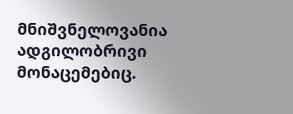მნიშვნელოვანია ადგილობრივი მონაცემებიც.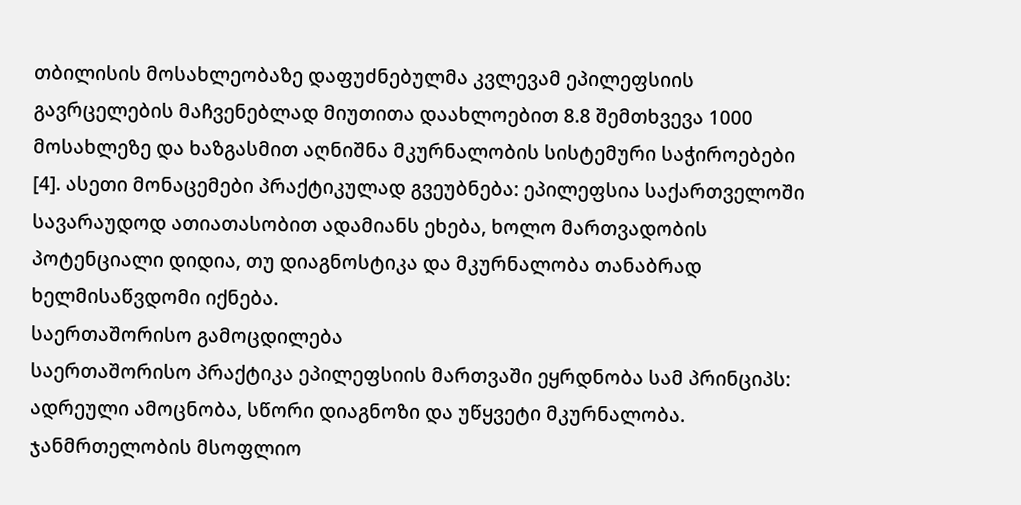თბილისის მოსახლეობაზე დაფუძნებულმა კვლევამ ეპილეფსიის გავრცელების მაჩვენებლად მიუთითა დაახლოებით 8.8 შემთხვევა 1000 მოსახლეზე და ხაზგასმით აღნიშნა მკურნალობის სისტემური საჭიროებები [4]. ასეთი მონაცემები პრაქტიკულად გვეუბნება: ეპილეფსია საქართველოში სავარაუდოდ ათიათასობით ადამიანს ეხება, ხოლო მართვადობის პოტენციალი დიდია, თუ დიაგნოსტიკა და მკურნალობა თანაბრად ხელმისაწვდომი იქნება.
საერთაშორისო გამოცდილება
საერთაშორისო პრაქტიკა ეპილეფსიის მართვაში ეყრდნობა სამ პრინციპს: ადრეული ამოცნობა, სწორი დიაგნოზი და უწყვეტი მკურნალობა. ჯანმრთელობის მსოფლიო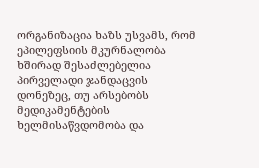ორგანიზაცია ხაზს უსვამს, რომ ეპილეფსიის მკურნალობა ხშირად შესაძლებელია პირველადი ჯანდაცვის დონეზეც, თუ არსებობს მედიკამენტების ხელმისაწვდომობა და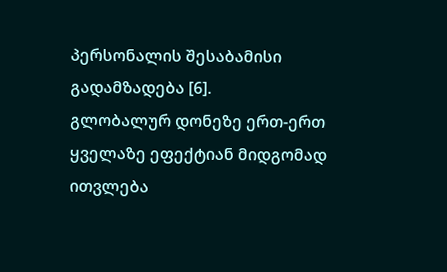პერსონალის შესაბამისი გადამზადება [6].
გლობალურ დონეზე ერთ-ერთ ყველაზე ეფექტიან მიდგომად ითვლება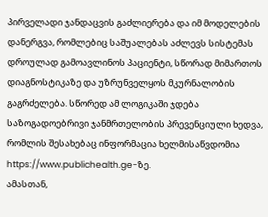პირველადი ჯანდაცვის გაძლიერება და იმ მოდელების დანერგვა, რომლებიც საშუალებას აძლევს სისტემას დროულად გამოავლინოს პაციენტი, სწორად მიმართოს დიაგნოსტიკაზე და უზრუნველყოს მკურნალობის გაგრძელება. სწორედ ამ ლოგიკაში ჯდება საზოგადოებრივი ჯანმრთელობის პრევენციული ხედვა, რომლის შესახებაც ინფორმაცია ხელმისაწვდომია https://www.publichealth.ge-ზე.
ამასთან,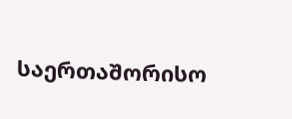საერთაშორისო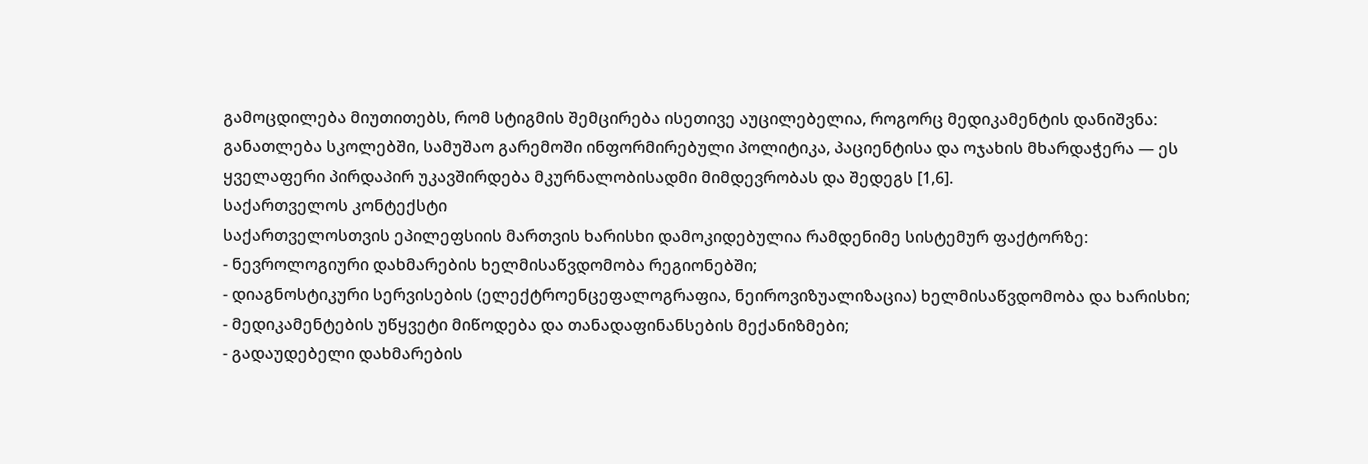გამოცდილება მიუთითებს, რომ სტიგმის შემცირება ისეთივე აუცილებელია, როგორც მედიკამენტის დანიშვნა: განათლება სკოლებში, სამუშაო გარემოში ინფორმირებული პოლიტიკა, პაციენტისა და ოჯახის მხარდაჭერა — ეს ყველაფერი პირდაპირ უკავშირდება მკურნალობისადმი მიმდევრობას და შედეგს [1,6].
საქართველოს კონტექსტი
საქართველოსთვის ეპილეფსიის მართვის ხარისხი დამოკიდებულია რამდენიმე სისტემურ ფაქტორზე:
- ნევროლოგიური დახმარების ხელმისაწვდომობა რეგიონებში;
- დიაგნოსტიკური სერვისების (ელექტროენცეფალოგრაფია, ნეიროვიზუალიზაცია) ხელმისაწვდომობა და ხარისხი;
- მედიკამენტების უწყვეტი მიწოდება და თანადაფინანსების მექანიზმები;
- გადაუდებელი დახმარების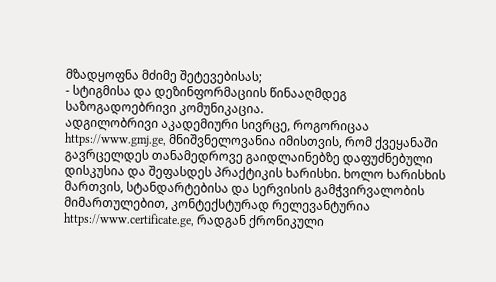მზადყოფნა მძიმე შეტევებისას;
- სტიგმისა და დეზინფორმაციის წინააღმდეგ საზოგადოებრივი კომუნიკაცია.
ადგილობრივი აკადემიური სივრცე, როგორიცაა https://www.gmj.ge, მნიშვნელოვანია იმისთვის, რომ ქვეყანაში გავრცელდეს თანამედროვე გაიდლაინებზე დაფუძნებული დისკუსია და შეფასდეს პრაქტიკის ხარისხი. ხოლო ხარისხის მართვის, სტანდარტებისა და სერვისის გამჭვირვალობის მიმართულებით, კონტექსტურად რელევანტურია https://www.certificate.ge, რადგან ქრონიკული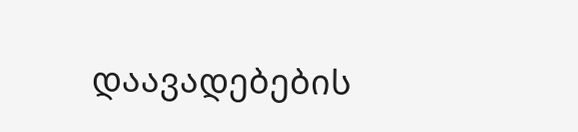დაავადებების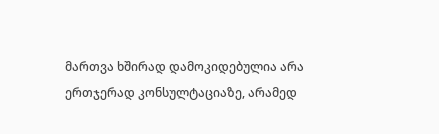მართვა ხშირად დამოკიდებულია არა ერთჯერად კონსულტაციაზე, არამედ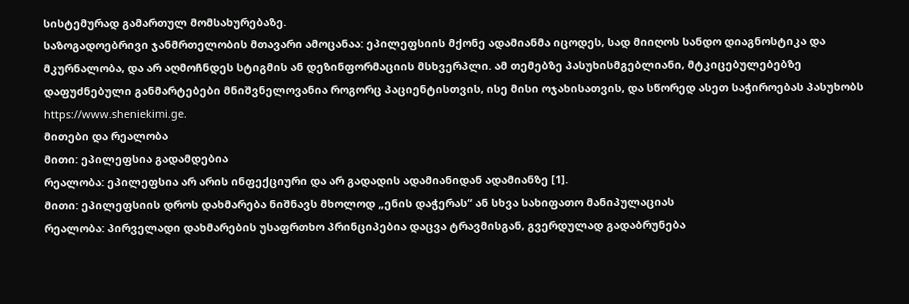სისტემურად გამართულ მომსახურებაზე.
საზოგადოებრივი ჯანმრთელობის მთავარი ამოცანაა: ეპილეფსიის მქონე ადამიანმა იცოდეს, სად მიიღოს სანდო დიაგნოსტიკა და მკურნალობა, და არ აღმოჩნდეს სტიგმის ან დეზინფორმაციის მსხვერპლი. ამ თემებზე პასუხისმგებლიანი, მტკიცებულებებზე დაფუძნებული განმარტებები მნიშვნელოვანია როგორც პაციენტისთვის, ისე მისი ოჯახისათვის, და სწორედ ასეთ საჭიროებას პასუხობს https://www.sheniekimi.ge.
მითები და რეალობა
მითი: ეპილეფსია გადამდებია
რეალობა: ეპილეფსია არ არის ინფექციური და არ გადადის ადამიანიდან ადამიანზე [1].
მითი: ეპილეფსიის დროს დახმარება ნიშნავს მხოლოდ „ენის დაჭერას“ ან სხვა სახიფათო მანიპულაციას
რეალობა: პირველადი დახმარების უსაფრთხო პრინციპებია დაცვა ტრავმისგან, გვერდულად გადაბრუნება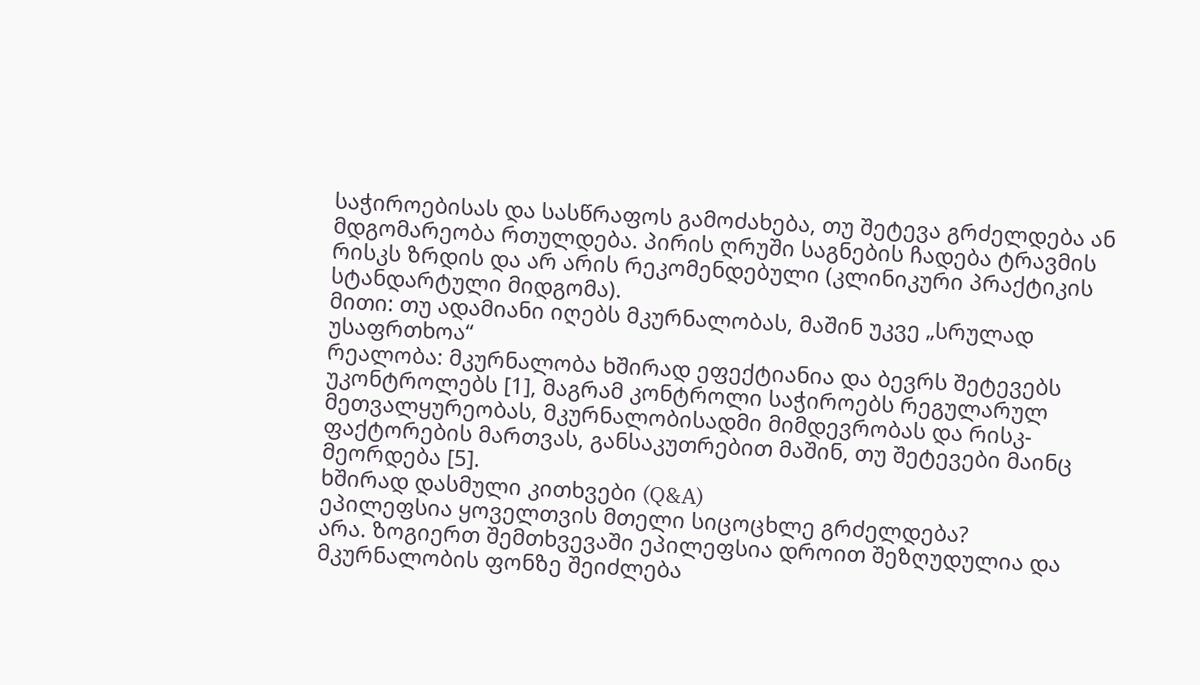საჭიროებისას და სასწრაფოს გამოძახება, თუ შეტევა გრძელდება ან მდგომარეობა რთულდება. პირის ღრუში საგნების ჩადება ტრავმის რისკს ზრდის და არ არის რეკომენდებული (კლინიკური პრაქტიკის სტანდარტული მიდგომა).
მითი: თუ ადამიანი იღებს მკურნალობას, მაშინ უკვე „სრულად უსაფრთხოა“
რეალობა: მკურნალობა ხშირად ეფექტიანია და ბევრს შეტევებს უკონტროლებს [1], მაგრამ კონტროლი საჭიროებს რეგულარულ მეთვალყურეობას, მკურნალობისადმი მიმდევრობას და რისკ-ფაქტორების მართვას, განსაკუთრებით მაშინ, თუ შეტევები მაინც მეორდება [5].
ხშირად დასმული კითხვები (Q&A)
ეპილეფსია ყოველთვის მთელი სიცოცხლე გრძელდება?
არა. ზოგიერთ შემთხვევაში ეპილეფსია დროით შეზღუდულია და მკურნალობის ფონზე შეიძლება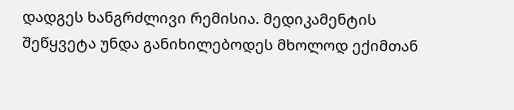დადგეს ხანგრძლივი რემისია. მედიკამენტის შეწყვეტა უნდა განიხილებოდეს მხოლოდ ექიმთან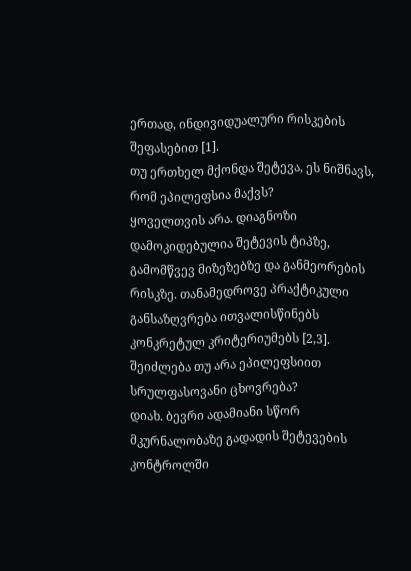ერთად, ინდივიდუალური რისკების შეფასებით [1].
თუ ერთხელ მქონდა შეტევა, ეს ნიშნავს, რომ ეპილეფსია მაქვს?
ყოველთვის არა. დიაგნოზი დამოკიდებულია შეტევის ტიპზე, გამომწვევ მიზეზებზე და განმეორების რისკზე. თანამედროვე პრაქტიკული განსაზღვრება ითვალისწინებს კონკრეტულ კრიტერიუმებს [2,3].
შეიძლება თუ არა ეპილეფსიით სრულფასოვანი ცხოვრება?
დიახ. ბევრი ადამიანი სწორ მკურნალობაზე გადადის შეტევების კონტროლში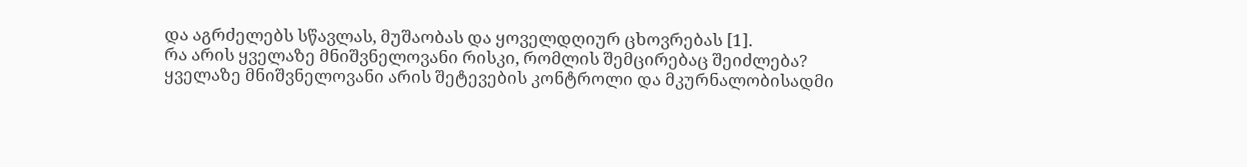და აგრძელებს სწავლას, მუშაობას და ყოველდღიურ ცხოვრებას [1].
რა არის ყველაზე მნიშვნელოვანი რისკი, რომლის შემცირებაც შეიძლება?
ყველაზე მნიშვნელოვანი არის შეტევების კონტროლი და მკურნალობისადმი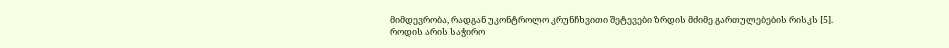მიმდევრობა, რადგან უკონტროლო კრუნჩხვითი შეტევები ზრდის მძიმე გართულებების რისკს [5].
როდის არის საჭირო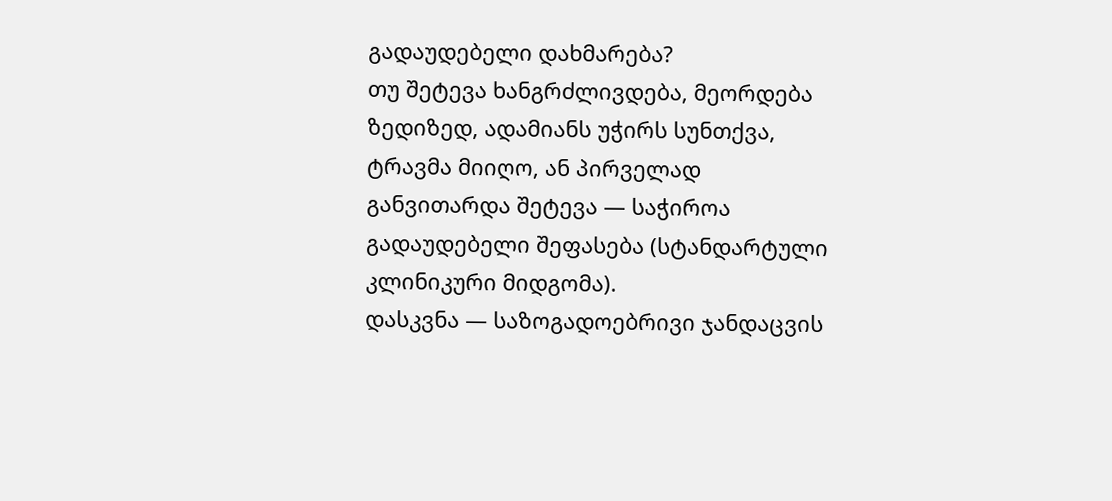გადაუდებელი დახმარება?
თუ შეტევა ხანგრძლივდება, მეორდება ზედიზედ, ადამიანს უჭირს სუნთქვა, ტრავმა მიიღო, ან პირველად განვითარდა შეტევა — საჭიროა გადაუდებელი შეფასება (სტანდარტული კლინიკური მიდგომა).
დასკვნა — საზოგადოებრივი ჯანდაცვის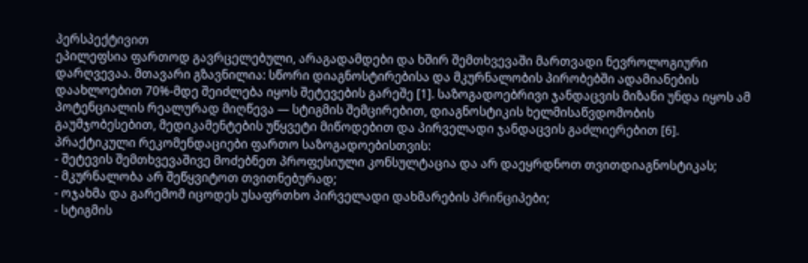პერსპექტივით
ეპილეფსია ფართოდ გავრცელებული, არაგადამდები და ხშირ შემთხვევაში მართვადი ნევროლოგიური დარღვევაა. მთავარი გზავნილია: სწორი დიაგნოსტირებისა და მკურნალობის პირობებში ადამიანების დაახლოებით 70%-მდე შეიძლება იყოს შეტევების გარეშე [1]. საზოგადოებრივი ჯანდაცვის მიზანი უნდა იყოს ამ პოტენციალის რეალურად მიღწევა — სტიგმის შემცირებით, დიაგნოსტიკის ხელმისაწვდომობის გაუმჯობესებით, მედიკამენტების უწყვეტი მიწოდებით და პირველადი ჯანდაცვის გაძლიერებით [6].
პრაქტიკული რეკომენდაციები ფართო საზოგადოებისთვის:
- შეტევის შემთხვევაშივე მოძებნეთ პროფესიული კონსულტაცია და არ დაეყრდნოთ თვითდიაგნოსტიკას;
- მკურნალობა არ შეწყვიტოთ თვითნებურად;
- ოჯახმა და გარემომ იცოდეს უსაფრთხო პირველადი დახმარების პრინციპები;
- სტიგმის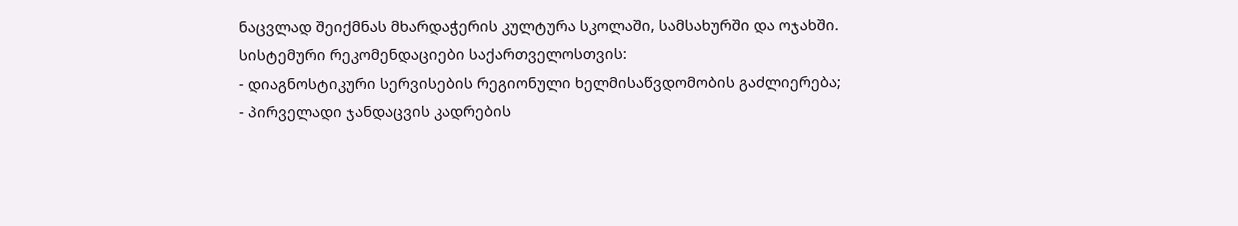ნაცვლად შეიქმნას მხარდაჭერის კულტურა სკოლაში, სამსახურში და ოჯახში.
სისტემური რეკომენდაციები საქართველოსთვის:
- დიაგნოსტიკური სერვისების რეგიონული ხელმისაწვდომობის გაძლიერება;
- პირველადი ჯანდაცვის კადრების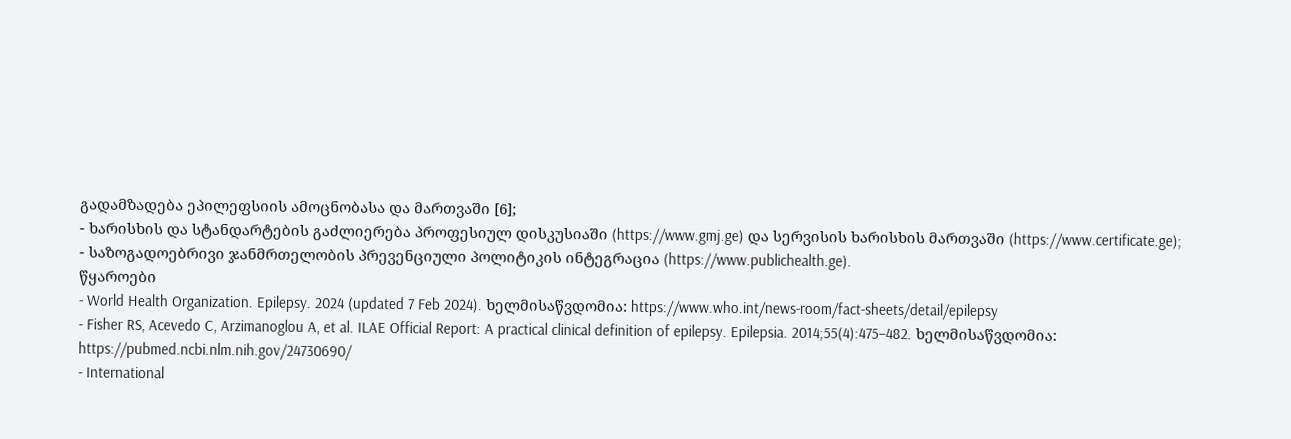გადამზადება ეპილეფსიის ამოცნობასა და მართვაში [6];
- ხარისხის და სტანდარტების გაძლიერება პროფესიულ დისკუსიაში (https://www.gmj.ge) და სერვისის ხარისხის მართვაში (https://www.certificate.ge);
- საზოგადოებრივი ჯანმრთელობის პრევენციული პოლიტიკის ინტეგრაცია (https://www.publichealth.ge).
წყაროები
- World Health Organization. Epilepsy. 2024 (updated 7 Feb 2024). ხელმისაწვდომია: https://www.who.int/news-room/fact-sheets/detail/epilepsy
- Fisher RS, Acevedo C, Arzimanoglou A, et al. ILAE Official Report: A practical clinical definition of epilepsy. Epilepsia. 2014;55(4):475–482. ხელმისაწვდომია: https://pubmed.ncbi.nlm.nih.gov/24730690/
- International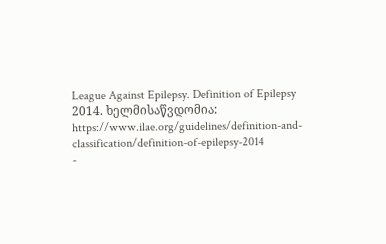League Against Epilepsy. Definition of Epilepsy 2014. ხელმისაწვდომია: https://www.ilae.org/guidelines/definition-and-classification/definition-of-epilepsy-2014
-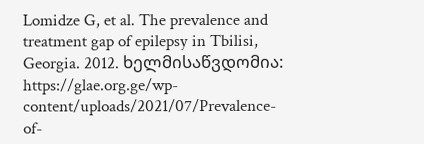Lomidze G, et al. The prevalence and treatment gap of epilepsy in Tbilisi, Georgia. 2012. ხელმისაწვდომია: https://glae.org.ge/wp-content/uploads/2021/07/Prevalence-of-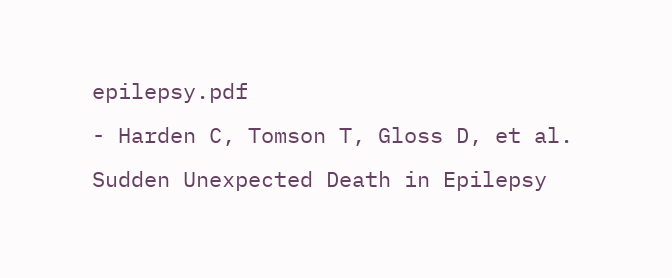epilepsy.pdf
- Harden C, Tomson T, Gloss D, et al. Sudden Unexpected Death in Epilepsy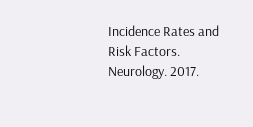Incidence Rates and Risk Factors. Neurology. 2017.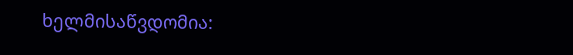ხელმისაწვდომია: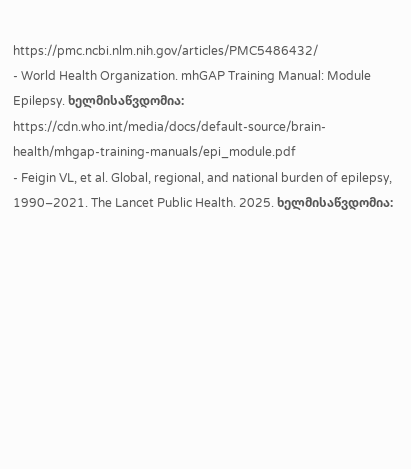https://pmc.ncbi.nlm.nih.gov/articles/PMC5486432/
- World Health Organization. mhGAP Training Manual: Module Epilepsy. ხელმისაწვდომია: https://cdn.who.int/media/docs/default-source/brain-health/mhgap-training-manuals/epi_module.pdf
- Feigin VL, et al. Global, regional, and national burden of epilepsy, 1990–2021. The Lancet Public Health. 2025. ხელმისაწვდომია: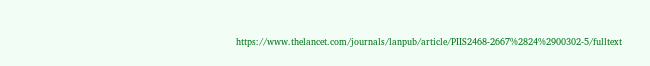https://www.thelancet.com/journals/lanpub/article/PIIS2468-2667%2824%2900302-5/fulltext